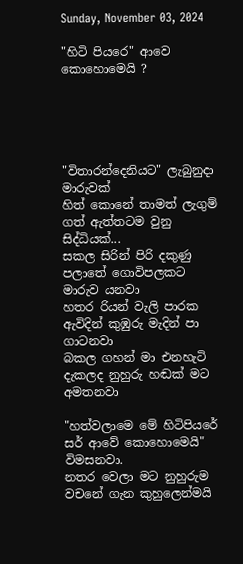Sunday, November 03, 2024

"හිටි පියරෙ" ආවෙ කොහොමෙයි ?





"විතාරන්දෙනියට" ලැබුනුදා මාරුවක්
හිත් කොනේ තාමත් ලැගුම් ගත් ඇත්තටම වුනු සිද්ධියක්...
සකල සිරින් පිරි දකුණු පලාතේ ගොවිපලකට මාරුව යනවා
හතර රියන් වැලි පාරක ඇවිදින් කුඹුරු මැදින් පා ගාටනවා
බකල ගහන් මා එනහැටි දැකලද නුහුරු හඬක් මට අමතනවා

"හත්වලාමෙ මේ හිටිපියරේ සර් ආවේ කොහොමෙයි" විමසනවා.
නතර වෙලා මට නුහුරුම වචනේ ගැන කුහුලෙන්මයි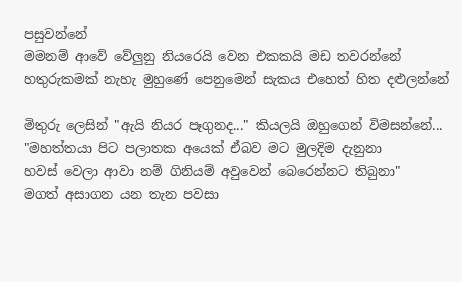පසුවන්නේ
මමනම් ආවේ වේලුනු නියරෙයි වෙන එකකයි මඩ තවරන්නේ
හතුරුකමක් නැහැ මුහුණේ පෙනුමෙන් සැකය එහෙත් හිත දළුලන්නේ

මිතුරු ලෙසින් "ඇයි නියර පෑගුනද..." කියලයි ඔහුගෙන් විමසන්නේ...
"මහත්තයා පිට පලාතක අයෙක් ඒබව මට මුලදිම දැනුනා
හවස් වෙලා ආවා නම් ගිනියම් අවුවෙන් බෙරෙන්නට තිබුනා"
මගත් අසාගන යන තැන පවසා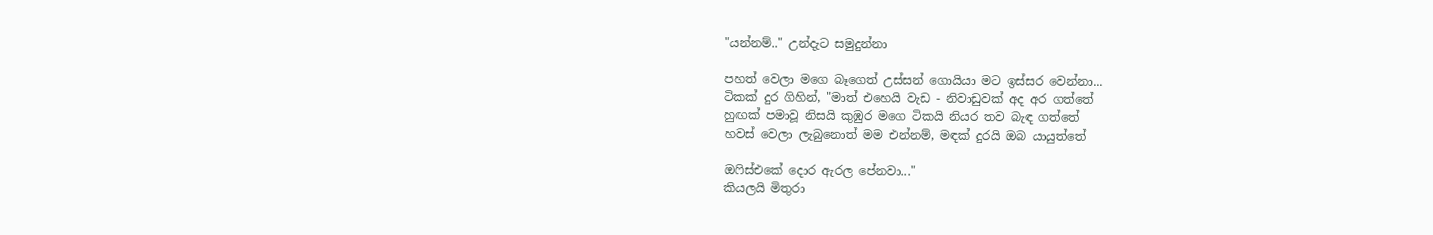"යන්නම්.." උන්දැට සමුදුන්නා

පහත් වෙලා මගෙ බෑගෙත් උස්සන් ගොයියා මට ඉස්සර වෙන්නා...
ටිකක් දුර ගිහින්, "මාත් එහෙයි වැඩ - නිවාඩුවක් අද අර ගත්තේ
හුඟක් පමාවූ නිසයි කුඹුර මගෙ ටිකයි නියර තව බැඳ ගත්තේ
හවස් වෙලා ලැබුනොත් මම එන්නම්, මඳක් දුරයි ඔබ යායුත්තේ

ඔෆිස්එකේ දොර ඇරල පේනවා..."
කියලයි මිතුරා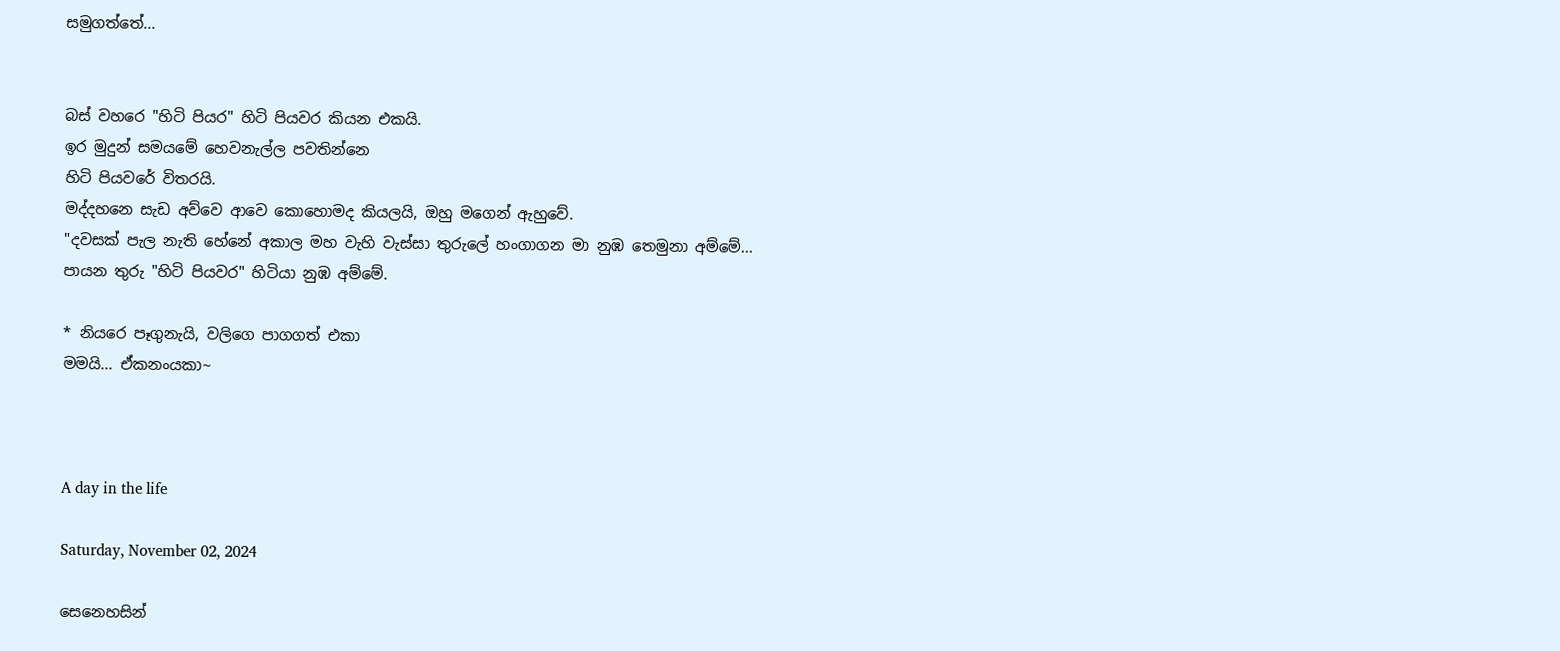සමුගත්තේ...


බස් වහරෙ "හිටි පියර" හිටි පියවර කියන එකයි.
ඉර මුදුන් සමයමේ හෙවනැල්ල පවතින්නෙ
හිටි පියවරේ විතරයි.
මද්දහනෙ සැඩ අව්වෙ ආවෙ කොහොමද කියලයි, ඔහු මගෙන් ඇහුවේ.
"දවසක් පැල නැති හේනේ අකාල මහ වැහි වැස්සා තුරුලේ හංගාගන මා නුඹ තෙමුනා අම්මේ...
පායන තුරු "හිටි පියවර" හිටියා නුඹ අම්මේ.

* නියරෙ පෑගුනැයි, වලිගෙ පාගගත් එකා
මමයි... ඒකනංයකා~



A day in the life

Saturday, November 02, 2024

සෙනෙහසින්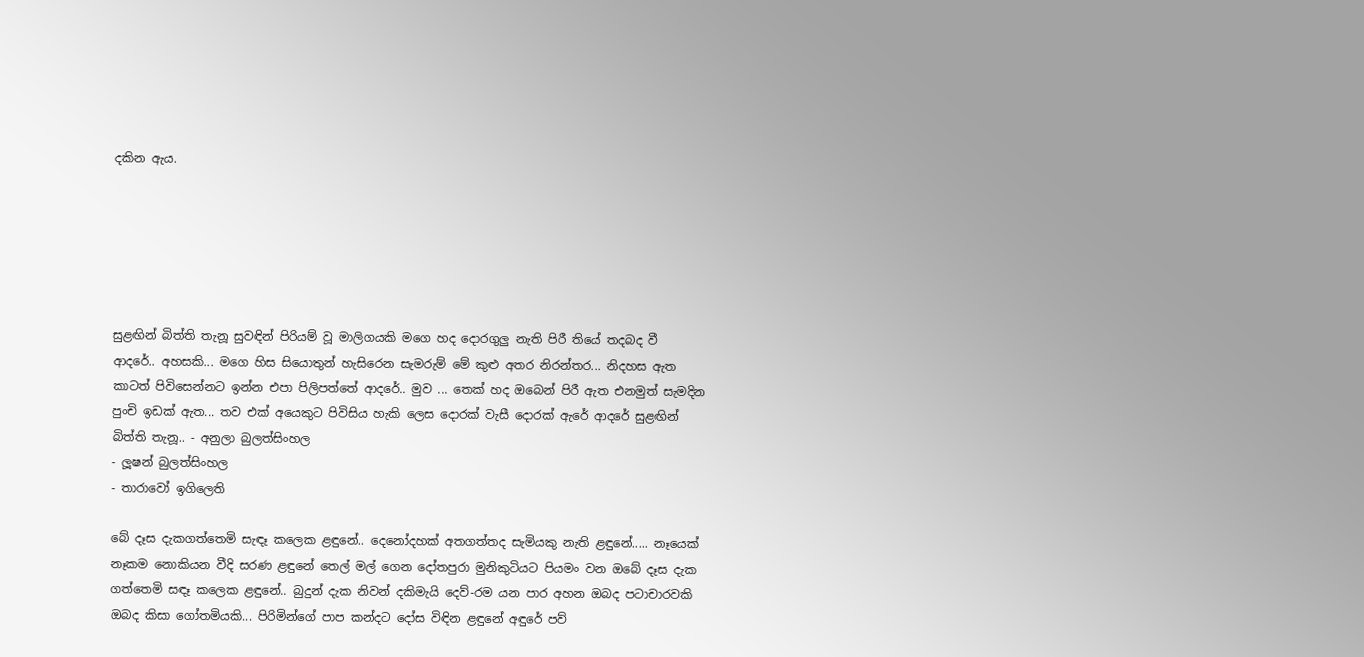දකින ඇය.






සුළඟින් බිත්ති තැනූ සුවඳින් පිරියම් වූ මාලිගයකි මගෙ හද දොරගුලු නැති පිරී තියේ තදබද වී ආදරේ.. අහසකි... මගෙ හිස සියොතුන් හැසිරෙන සැමරුම් මේ කුළු අතර නිරන්තර... නිදහස ඇත කාටත් පිවිසෙන්නට ඉන්න එපා පිලිපත්තේ ආදරේ.. මුව ... තෙක් හද ඔබෙන් පිරී ඇත එනමුත් සැමදින පුංචි ඉඩක් ඇත... තව එක් අයෙකුට පිවිසිය හැකි ලෙස දොරක් වැසී දොරක් ඇරේ ආදරේ සුළඟින් බිත්ති තැනූ.. - අනුලා බුලත්සිංහල
- ලූෂන් බුලත්සිංහල
- තාරාවෝ ඉගිලෙති

බේ දෑස දැකගත්තෙමි සැඳෑ කලෙක ළඳුනේ.. දෙනෝදහක් අතගත්තද සැමියකු නැති ළඳුනේ..... නෑයෙක් නෑකම නොකියන වීදි සරණ ළඳුනේ තෙල් මල් ගෙන දෝතපුරා මුනිකුටියට පියමං වන ඔබේ දෑස දැක ගත්තෙමි සඳෑ කලෙක ළඳුනේ.. බුදුන් දැක නිවන් දකිමැයි දෙව්-රම යන පාර අහන ඔබද පටාචාරවකි ඔබද කිසා ගෝතමියකි... පිරිමින්ගේ පාප කන්දට දෝස විඳින ළඳුනේ අඳුරේ පව්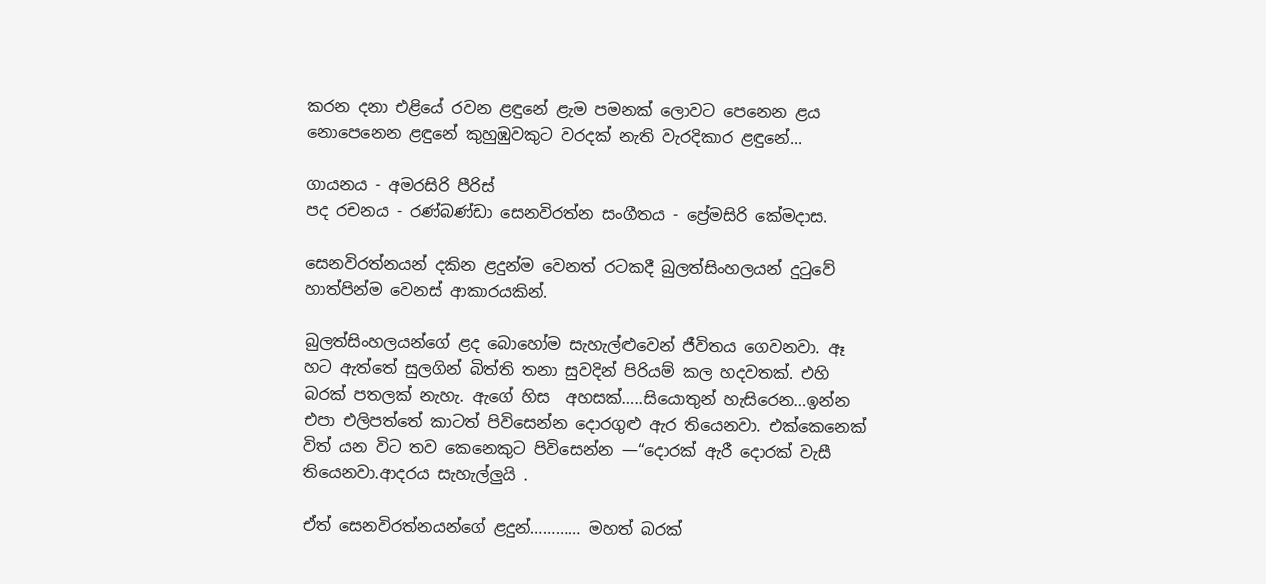කරන දනා එළියේ රවන ළඳුනේ ළැම පමනක් ලොවට පෙනෙන ළය නොපෙනෙන ළඳුනේ කුහුඹුවකුට වරදක් නැති වැරදිකාර ළඳුනේ...

ගායනය - අමරසිරි පීරිස්
පද රචනය - රණ්බණ්ඩා සෙනවිරත්න සංගීතය - ප්‍රේමසිරි කේමදාස.

සෙනවිරත්නයන් දකින ළදුන්ම වෙනත් රටකදී බුලත්සිංහලයන් දුටුවේ හාත්පින්ම වෙනස් ආකාරයකින්.

බුලත්සිංහලයන්ගේ ළද බොහෝම සැහැල්ළුවෙන් ජීවිතය ගෙවනවා. ඈ හට ඇත්තේ සුලගින් බිත්ති තනා සුවදින් පිරියම් කල හදවතක්. එහි බරක් පතලක් නැහැ. ඇගේ හිස  අහසක්…..සියොතුන් හැසිරෙන…ඉන්න එපා එලිපත්තේ කාටත් පිවිසෙන්න දොරගුළු ඇර තියෙනවා. එක්කෙනෙක් විත් යන විට තව කෙනෙකුට පිවිසෙන්න —“දොරක් ඇරී දොරක් වැසී තියෙනවා.ආදරය සැහැල්ලුයි .

ඒත් සෙනවිරත්නයන්ගේ ළදුන්………… මහත් බරක්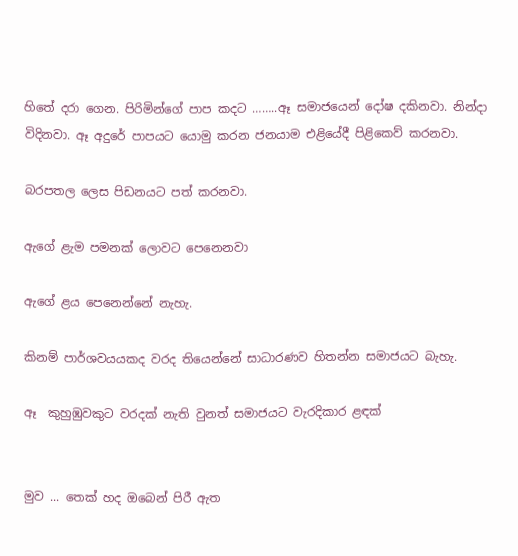හිතේ දරා ගෙන. පිරිමින්ගේ පාප කදට ……..ඈ සමාජයෙන් දෝෂ දකිනවා. නින්දා විදිනවා. ඈ අදුරේ පාපයට යොමු කරන ජනයාම එළියේදී පිළිකෙව් කරනවා.

බරපතල ලෙස පිඩනයට පත් කරනවා.

ඇගේ ළැම පමනක් ලොවට පෙනෙනවා

ඇගේ ළය පෙනෙන්නේ නැහැ.

කිනම් පාර්ශවයයකද වරද තියෙන්නේ සාධාරණව හිතන්න සමාජයට බැහැ.

ඈ  කුහුඹුවකුට වරදක් නැති වුනත් සමාජයට වැරදිකාර ළඳක්


මුව ... තෙක් හද ඔබෙන් පිරී ඇත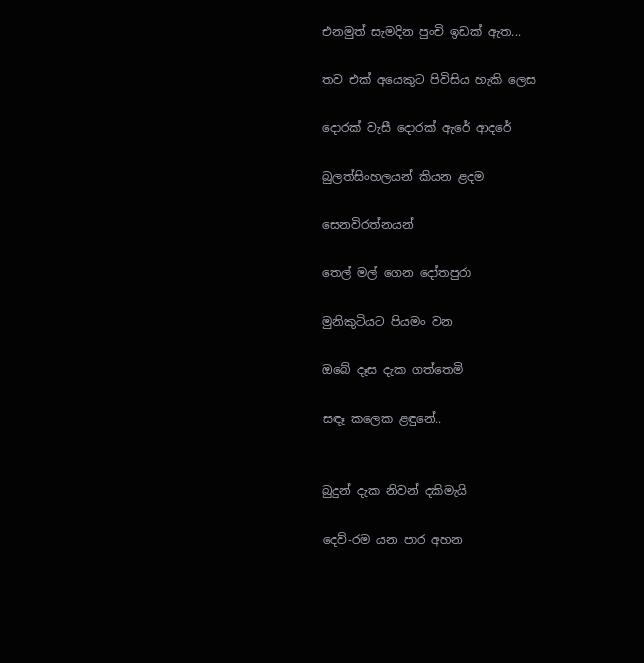එනමුත් සැමදින පුංචි ඉඩක් ඇත...

තව එක් අයෙකුට පිවිසිය හැකි ලෙස

දොරක් වැසී දොරක් ඇරේ ආදරේ

බුලත්සිංහලයන් කියන ළදම

සෙනවිරත්නයන්

තෙල් මල් ගෙන දෝතපුරා

මුනිකුටියට පියමං වන

ඔබේ දෑස දැක ගත්තෙමි

සඳෑ කලෙක ළඳුනේ..


බුදුන් දැක නිවන් දකිමැයි

දෙව්-රම යන පාර අහන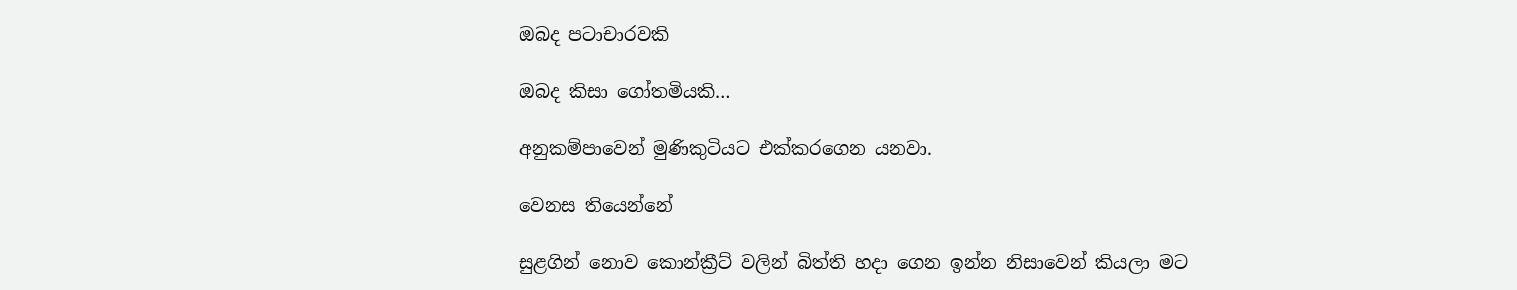ඔබද පටාචාරවකි

ඔබද කිසා ගෝතමියකි…

අනුකම්පාවෙන් මුණිකුටියට එක්කරගෙන යනවා.

වෙනස තියෙන්නේ

සුළගින් නොව කොන්ක්‍රීට් වලින් බිත්ති හදා ගෙන ඉන්න නිසාවෙන් කියලා මට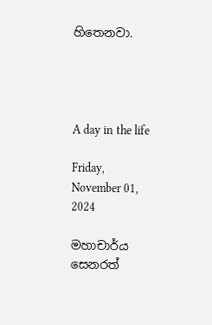හිතෙනවා.




A day in the life

Friday, November 01, 2024

මහාචාර්ය සෙනරත්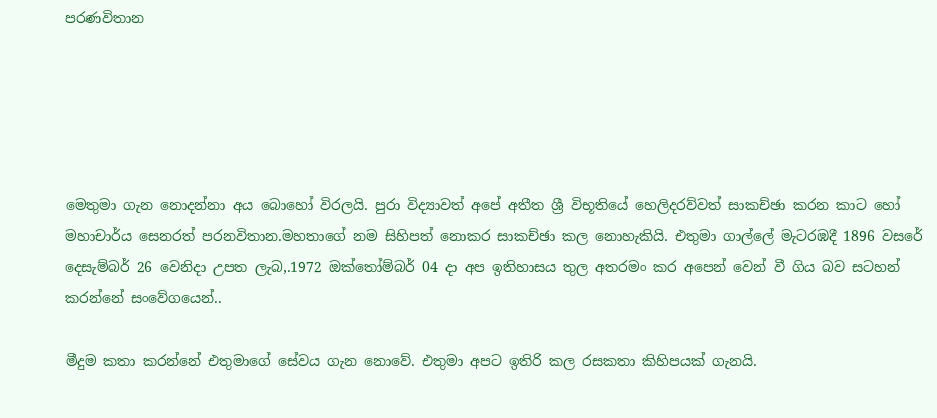පරණවිතාන





මෙතුමා ගැන නොදන්නා අය බොහෝ විරලයි. පුරා විද්‍යාවත් අපේ අතීත ශ්‍රී විභූතියේ හෙලිදරව්වත් සාකච්ඡා කරන කාට හෝ මහාචාර්ය සෙනරත් පරනවිතාන.මහතාගේ නම සිහිපත් නොකර සාකච්ඡා කල නොහැකියි. එතුමා ගාල්ලේ මැටරඹදී 1896 වසරේ දෙසැම්බර් 26 වෙනිදා උපත ලැබ,.1972 ඔක්තෝම්බර් 04 දා අප ඉතිහාසය තුල අතරමං කර අපෙන් වෙන් වී ගිය බව සටහන්  කරන්නේ සංවේගයෙන්..

මීදුම කතා කරන්නේ එතුමාගේ සේවය ගැන නොවේ. එතුමා අපට ඉතිරි කල රසකතා කිහිපයක් ගැනයි.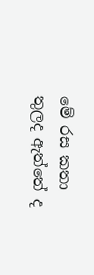මේ රස කතා තුලද ඇත්තේ ද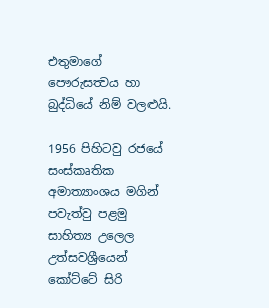එතුමාගේ පෞරුසත්‍වය හා බුද්ධියේ නිම් වලළුයි.

1956 පිහිටවු රජයේ සංස්කෘතික අමාත්‍යාංශය මගින් පවැත්වු පළමු සාහිත්‍ය උලෙල උත්සවශ්‍රීයෙන් කෝට්ටේ සිරි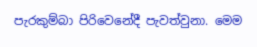පැරකුම්බා පිරිවෙනේදී පැවත්වුනා. මෙම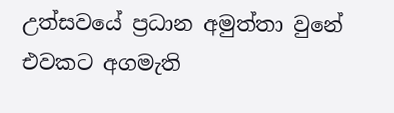උත්සවයේ ප්‍රධාන අමුත්තා වුනේ එවකට අගමැති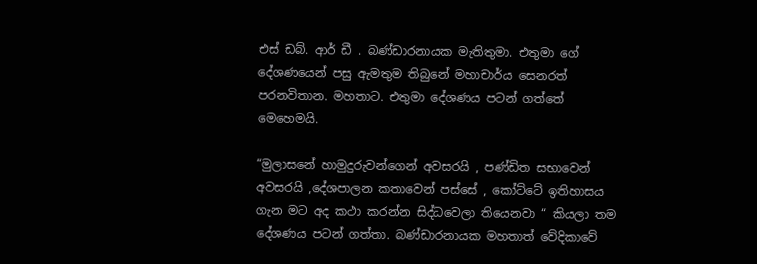එස් ඩබ්. ආර් ඩී . බණ්ඩාරනායක මැතිතුමා. එතුමා ගේ දේශණයෙන් පසු ඇමතුම තිබුනේ මහාචාර්ය සෙනරත් පරනවිතාන. මහතාට. එතුමා දේශණය පටන් ගත්තේ මෙහෙමයි.

“මුලාසනේ හාමුදුරුවන්ගෙන් අවසරයි , පණ්ඩිත සභාවෙන් අවසරයි ,දේශපාලන කතාවෙන් පස්සේ , කෝට්ටේ ඉතිහාසය ගැන මට අද කථා කරන්න සිද්ධවෙලා තියෙනවා “ කියලා තම දේශණය පටන් ගත්තා. බණ්ඩාරනායක මහතාත් වේදිකාවේ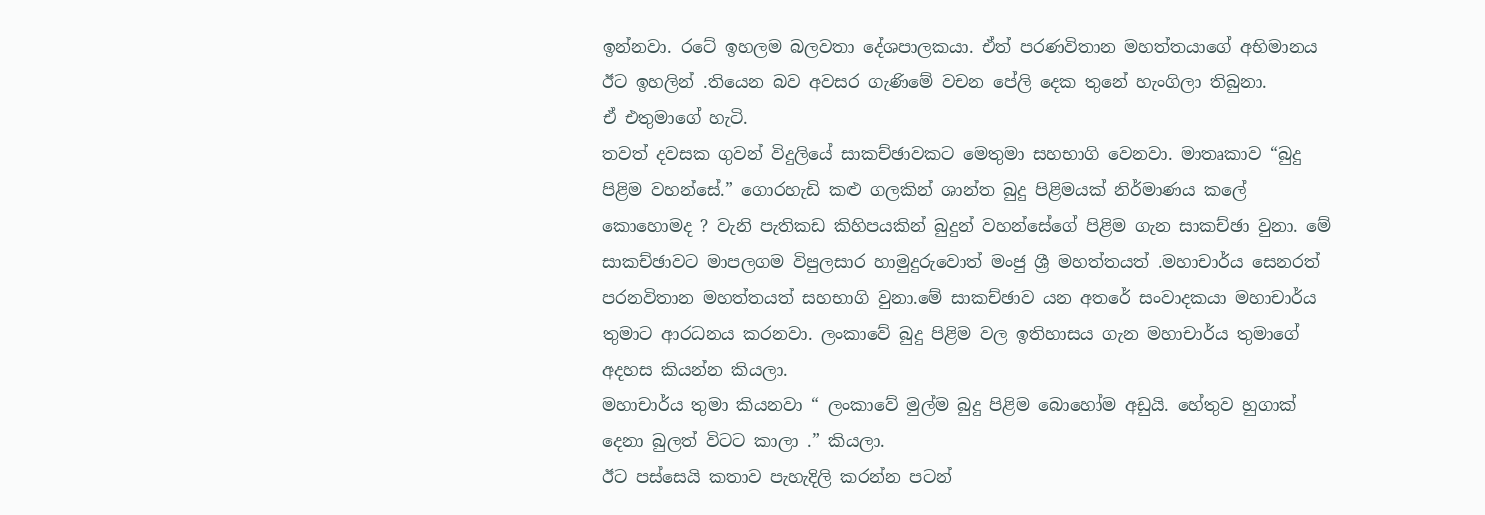ඉන්නවා. රටේ ඉහලම බලවතා දේශපාලකයා. ඒත් පරණවිතාන මහත්තයාගේ අභිමානය ඊට ඉහලින් .තියෙන බව අවසර ගැණිමේ වචන පේලි දෙක තුනේ හැංගිලා තිබුනා.
ඒ එතුමාගේ හැටි.
තවත් දවසක ගුවන් විදුලියේ සාකච්ඡාවකට මෙතුමා සහභාගි වෙනවා. මාතෘකාව “බුදු පිළිම වහන්සේ.” ගොරහැඩි කළු ගලකින් ශාන්ත බුදු පිළිමයක් නිර්මාණය කලේ කොහොමද ? වැනි පැතිකඩ කිහිපයකින් බුදුන් වහන්සේගේ පිළිම ගැන සාකච්ඡා වුනා. මේ සාකච්ඡාවට මාපලගම විපුලසාර හාමුදුරුවොත් මංජු ශ්‍රී මහත්තයත් .මහාචාර්ය සෙනරත් පරනවිතාන මහත්තයත් සහභාගි වුනා.මේ සාකච්ඡාව යන අතරේ සංවාදකයා මහාචාර්ය තුමාට ආරධනය කරනවා. ලංකාවේ බුදු පිළිම වල ඉතිහාසය ගැන මහාචාර්ය තුමාගේ අදහස කියන්න කියලා.
මහාචාර්ය තුමා කියනවා “ ලංකාවේ මුල්ම බුදු පිළිම බොහෝම අඩුයි. හේතුව හුගාක් දෙනා බුලත් විටට කාලා .” කියලා.
ඊට පස්සෙයි කතාව පැහැදිලි කරන්න පටන්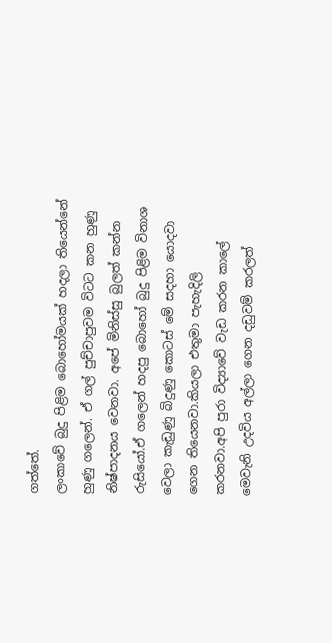ගත්තේ.
ලංකාවේ බුදු පිළිම බොහෝමයක් හදලා තියෙන්නේ හුණු ගලෙන්. ඒ ගල් පුච්චාපුවම විටට කන හුණු නිෂ්පාදනය වෙනවා. අපේ මිනිස්සු බුලත් කන්න රුසියෝ.ඒ ගලෙන් හදපු බොහෝ බුදු පිළිම විනාශ වෙලා කැඩුණු බිදුණු කොටස් මේ සදහා යොදවා ගෙන තියෙනවා.කියලා එතුමා පැහැදිලි කරනවා.අපි පුරා විද්‍යාවේ වැඩ කරන කාලේ මෙවැනි උදවිය අල්ලා ගෙන දඩුවම් කරලත්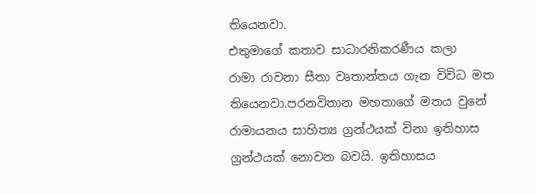තියෙනවා.
එතුමාගේ කතාව සාධාරනිකරණීය කලා
රාමා රාවනා සීතා වෘතාන්තය ගැන විවිධ මත තියෙනවා.පරනවිතාන මහතාගේ මතය වුනේ රාමායනය සාහිත්‍ය ග්‍රන්ථයක් විනා ඉතිහාස ග්‍රන්ථයක් නොවන බවයි. ඉතිහාසය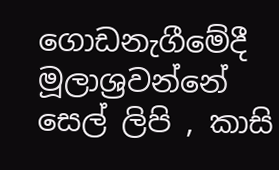ගොඩනැගීමේදී මූලාශ්‍රවන්නේ සෙල් ලිපි , කාසි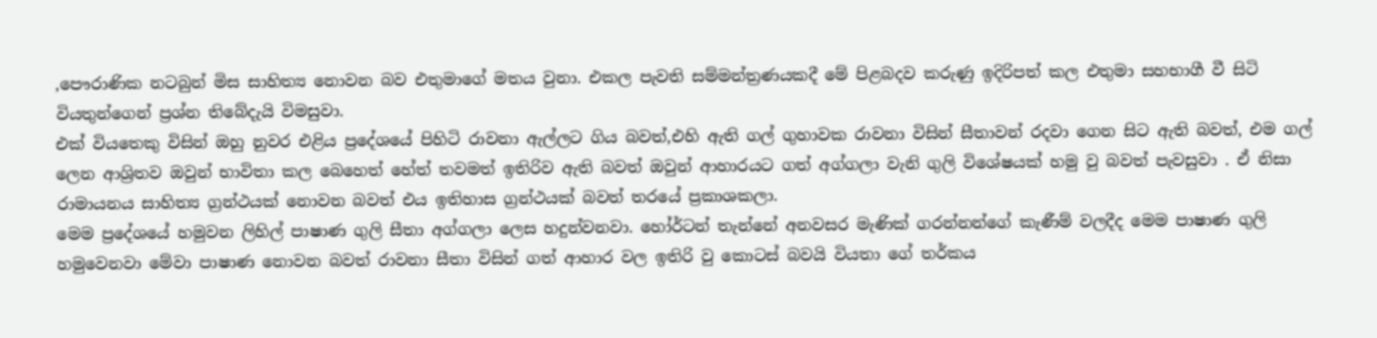,පෞරාණික නටබුන් මිස සාහිත්‍ය නොවන බව එතුමාගේ මතය වුනා. එකල පැවති සම්මන්ත්‍රණයකදී මේ පිළබදව කරුණු ඉදිරිපත් කල එතුමා සහභාගී වී සිටි වියතුන්ගෙන් ප්‍රශ්න තිබේදැයි විමසුවා.
එක් වියතෙකු විසින් ඔහු නුවර එළිය ප්‍රදේශයේ පිහිටි රාවනා ඇල්ලට ගිය බවත්,එහි ඇති ගල් ගුහාවක රාවනා විසින් සීතාවන් රදවා ගෙන සිට ඇති බවත්, එම ගල් ලෙන ආශ්‍රිතව ඔවුන් භාවිතා කල බෙහෙත් හේත් තවමත් ඉතිරිව ඇති බවත් ඔවුන් ආහාරයට ගත් අග්ගලා වැනි ගුලි විශේෂයක් හමු වු බවත් පැවසුවා . ඒ නිසා රාමායනය සාහිත්‍ය ග්‍රන්ථයක් නොවන බවත් එය ඉතිහාස ග්‍රන්ථයක් බවත් තරයේ ප්‍රකාශකලා.
මෙම ප්‍රදේශයේ හමුවන ලිහිල් පාෂාණ ගුලි සීතා අග්ගලා ලෙස හදුන්වනවා. හෝර්ටන් තැන්නේ අනවසර මැණික් ගරන්නන්ගේ කැණීම් වලදීද මෙම පාෂාණ ගුලි හමුවෙනවා මේවා පාෂාණ නොවන බවත් රාවනා සීතා විසින් ගත් ආහාර වල ඉතිරි වු කොටස් බවයි වියතා ගේ තර්කය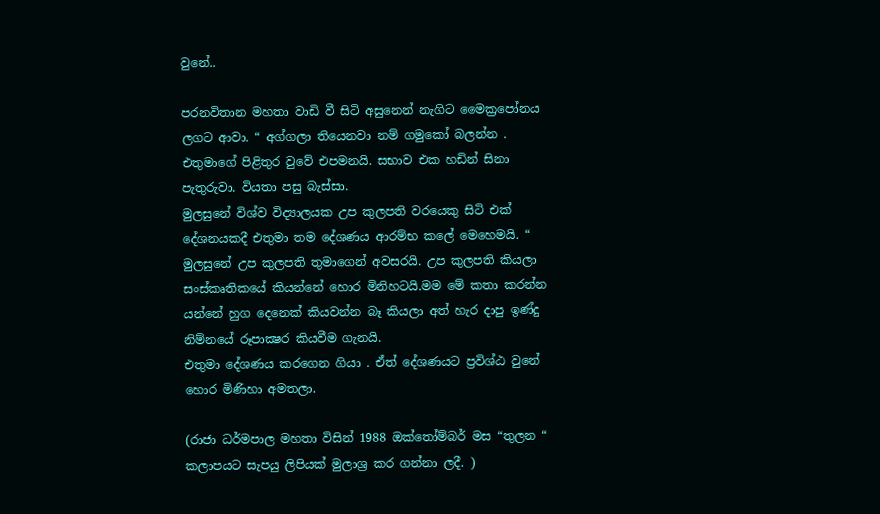වුනේ..

පරනවිතාන මහතා වාඩි වී සිටි අසුනෙන් නැගිට මෛක්‍රපෝනය ලගට ආවා. “ අග්ගලා තියෙනවා නම් ගමුකෝ බලන්න . එතුමාගේ පිළිතුර වුවේ එපමනයි. සභාව එක හඩින් සිනා පැතුරුවා. වියතා පසු බැස්සා.
මුලසුනේ විශ්ව විද්‍යාලයක උප කුලපති වරයෙකු සිටි එක් දේශනයකදී එතුමා තම දේශණය ආරම්භ කලේ මෙහෙමයි. “ මුලසුනේ උප කුලපති තුමාගෙන් අවසරයි. උප කුලපති කියලා සංස්කෘතිකයේ කියන්නේ හොර මිනිහටයි.මම මේ කතා කරන්න යන්නේ හුග දෙනෙක් කියවන්න බෑ කියලා අත් හැර දාපු ඉණ්දු නිම්නයේ රූපාක්‍ෂර කියවීම ගැනයි.
එතුමා දේශණය කරගෙන ගියා . ඒත් දේශණයට ප්‍රවිශ්ඨ වුනේ හොර මිණිහා අමතලා.

(රාජා ධර්මපාල මහතා විසින් 1988 ඔක්තෝම්බර් මස “තුලන “ කලාපයට සැපයු ලිපියක් මුලාශ්‍ර කර ගන්නා ලදී. )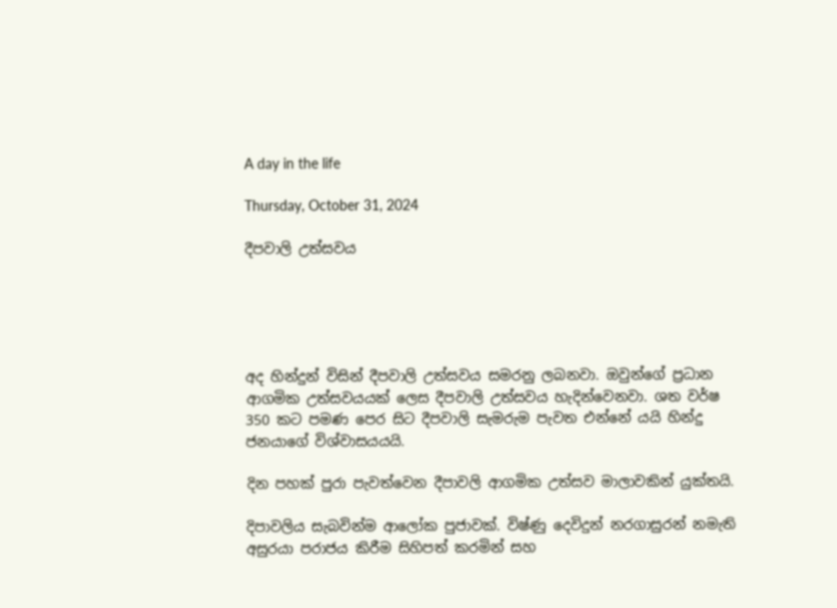A day in the life

Thursday, October 31, 2024

දීපවාලි උත්සවය





අද හින්දුන් විසින් දීපවාලි උත්සවය සමරනු ලබනවා. ඔවුන්ගේ ප්‍රධාන ආගමික උත්සවයයක් ලෙස දීපවාලි උත්සවය හැදින්වෙනවා. ශත වර්ෂ 350 කට පමණ පෙර සිට දීපවාලි සැමරුම පැවත එන්නේ යයි හින්දු ජනයාගේ විශ්වාසයයයි.

දින පහක් පුරා පැවත්වෙන දීපාවලි ආගමික උත්සව මාලාවකින් යුක්තයි.

දිපාවලිය සැබවින්ම ආලෝක පුජාවක්. විෂ්ණු දෙවිදුන් නරගාසුරන් නමැති අසුරයා පරාජය කිරීම සිහිපත් කරමින් සහ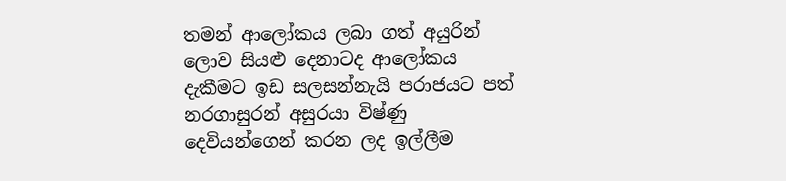තමන් ආලෝකය ලබා ගත් අයුරින් ලොව සියළු දෙනාටද ආලෝකය දැකීමට ඉඩ සලසන්නැයි පරාජයට පත් නරගාසුරන් අසුරයා විෂ්ණු දෙවියන්ගෙන් කරන ලද ඉල්ලීම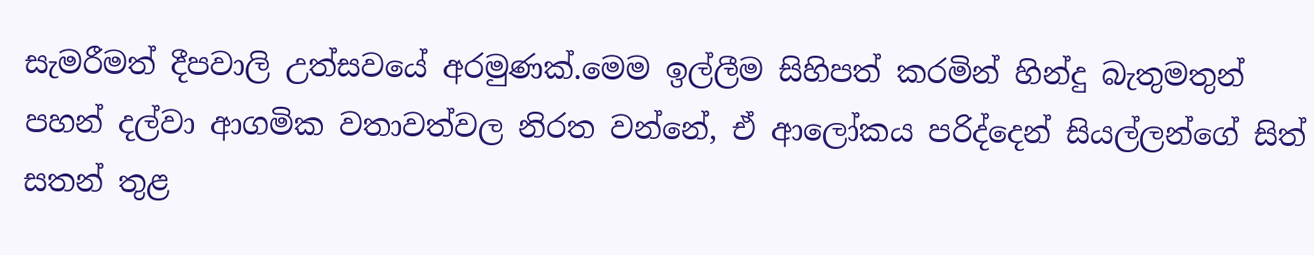සැමරීමත් දීපවාලි උත්සවයේ අරමුණක්.මෙම ඉල්ලීම සිහිපත් කරමින් හින්දු බැතුමතුන් පහන් දල්වා ආගමික වතාවත්වල නිරත වන්නේ, ඒ ආලෝකය පරිද්දෙන් සියල්ලන්ගේ සිත් සතන් තුළ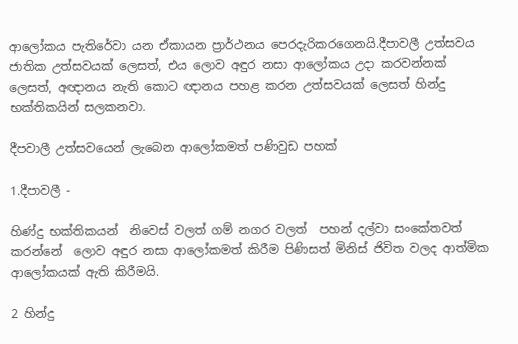ආලෝකය පැතිරේවා යන ඒකායන ප්‍රාර්ථනය පෙරදැරිකරගෙනයි.දීපාවලී උත්සවය ජාතික උත්සවයක් ලෙසත්, එය ලොව අඳුර නසා ආලෝකය උදා කරවන්නක් ලෙසත්, අඥානය නැති කොට ඥානය පහළ කරන උත්සවයක් ලෙසත් හින්දු භක්තිකයින් සලකනවා.

දීපවාලී උත්සවයෙන් ලැබෙන ආලෝකමත් පණිවුඩ පහක්

1.දීපාවලී -

හිණ්දු භක්තිකයන්  නිවෙස් වලත් ගම් නගර වලත්  පහන් දල්වා සංකේතවත් කරන්නේ  ලොව අඳුර නසා ආලෝකමත් කිරීම පිණිසත් මිනිස් ජිවිත වලද ආත්මික ආලෝකයක් ඇති කිරීමයි.

2 හින්දු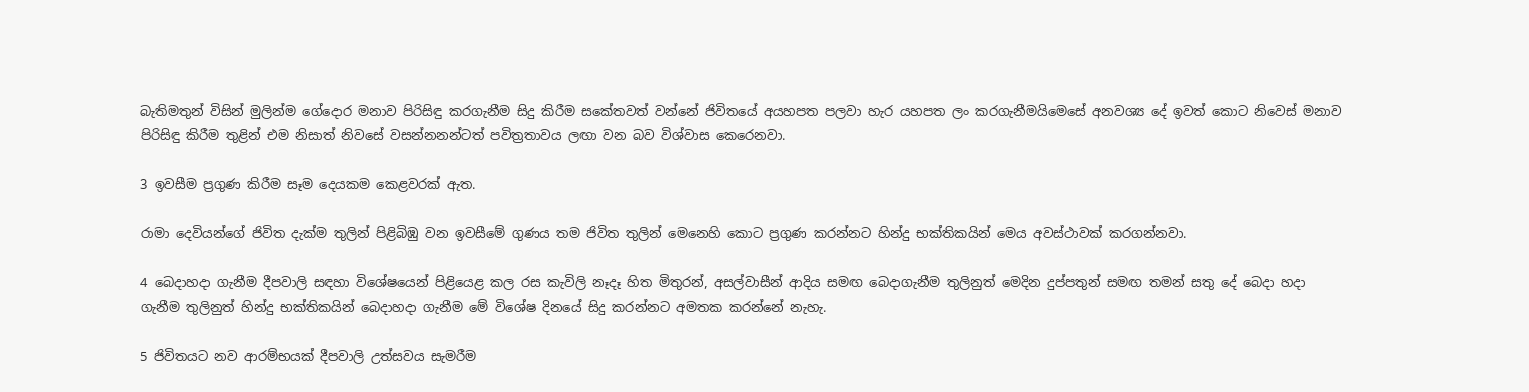බැතිමතුන් විසින් මුලින්ම ගේදොර මනාව පිරිසිඳු කරගැනීම සිදු කිරීම සකේතවත් වන්නේ ජිවිතයේ අයහපත පලවා හැර යහපත ලං කරගැනීමයිමෙසේ අනවශ්‍ය දේ ඉවත් කොට නිවෙස් මනාව පිරිසිඳු කිරීම තුළින් එම නිසාත් නිවසේ වසන්නනන්ටත් පවිත්‍රතාවය ලඟා වන බව විශ්වාස කෙරෙනවා.

3 ඉවසීම ප්‍රගුණ කිරීම සෑම දෙයකම කෙළවරක් ඇත.

රාමා දෙවියන්ගේ ජිවිත දැක්ම තුලින් පිළිබිඹු වන ඉවසීමේ ගුණය තම ජිවිත තුලින් මෙනෙහි කොට ප්‍රගුණ කරන්නට හින්දු භක්තිකයින් මෙය අවස්ථාවක් කරගන්නවා.

4 බෙදාහදා ගැනීම දීපවාලි සඳහා විශේෂයෙන් පිළියෙළ කල රස කැවිලි නෑදෑ හිත මිතුරන්, අසල්වාසීන් ආදිය සමඟ බෙදාගැනීම තුලිනුත් මෙදින දුප්පතුන් සමඟ තමන් සතු දේ බෙදා හදා ගැනීම තුලිනුත් හින්දු භක්තිකයින් බෙදාහදා ගැනීම මේ විශේෂ දිනයේ සිදු කරන්නට අමතක කරන්නේ නැහැ.

5 ජිවිතයට නව ආරම්භයක් දීපවාලි උත්සවය සැමරීම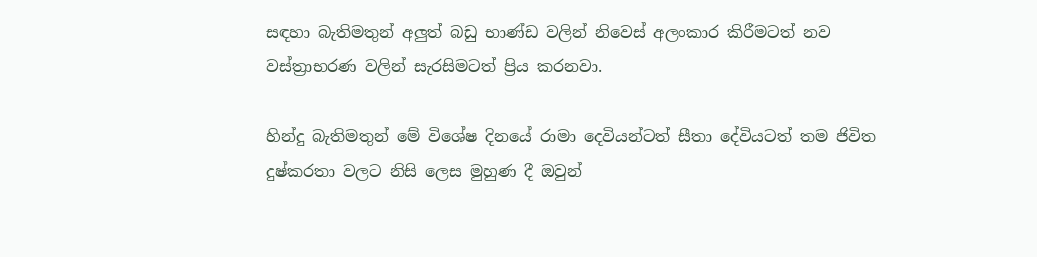සඳහා බැතිමතුන් අලුත් බඩු භාණ්ඩ වලින් නිවෙස් අලංකාර කිරීමටත් නව වස්ත්‍රාභරණ වලින් සැරසිමටත් ප්‍රිය කරනවා.

හින්දු බැතිමතුන් මේ විශේෂ දිනයේ රාමා දෙවියන්ටත් සීතා දේවියටත් තම ජිවිත දුෂ්කරතා වලට නිසි ලෙස මුහුණ දී ඔවුන්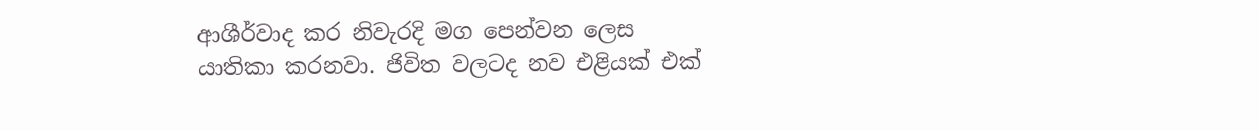ආශීර්වාද කර නිවැරදි මග පෙන්වන ලෙස යාතිකා කරනවා. ජිවිත වලටද නව එළියක් එක්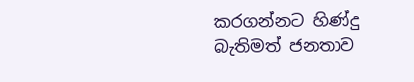කරගන්නට හිණ්දු බැතිමත් ජනතාව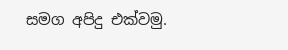සමග අපිදු එක්වමු.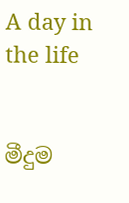A day in the life


මීදුම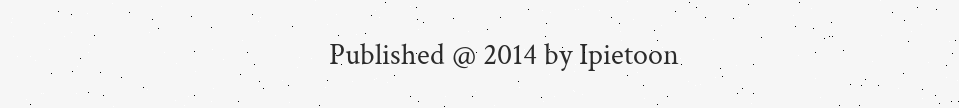Published @ 2014 by Ipietoon